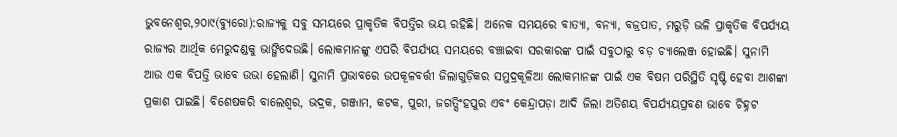ଭୁବନେଶ୍ବର,୨୦ା୯(ବ୍ୟୁରୋ):ରାଜ୍ୟକୁ ସବୁ ସମୟରେ ପ୍ରାକୃତିକ ବିପତ୍ତିର ଭୟ ରହିଛି। ଅନେକ ସମୟରେ ବାତ୍ୟା, ବନ୍ୟା, ବଜ୍ରପାତ, ମରୁଡ଼ି ଭଳି ପ୍ରାକୃତିକ ବିପର୍ଯ୍ୟୟ ରାଜ୍ୟର ଆର୍ଥିକ ମେରୁଦଣ୍ଡକୁ ଭାଙ୍ଗିଦେଉଛି। ଲୋକମାନଙ୍କୁ ଏପରି ବିପର୍ଯ୍ୟୟ ସମୟରେ ବଞ୍ଚାଇବା ସରକାରଙ୍କ ପାଇଁ ସବୁଠାରୁ ବଡ଼ ଚ୍ୟାଲେଞ୍ଜ ହୋଇଛି। ସୁନାମି ଆଉ ଏକ ବିପତ୍ତି ଭାବେ ଉଭା ହେଲାଣି। ସୁନାମି ପ୍ରଭାବରେ ଉପକୂଳବର୍ତ୍ତୀ ଜିଲାଗୁଡ଼ିକର ସମୁଦ୍ରକୂଳିଆ ଲୋକମାନଙ୍କ ପାଇଁ ଏକ ବିଷମ ପରିସ୍ଥିତି ସୃଷ୍ଟି ହେବା ଆଶଙ୍କା ପ୍ରକାଶ ପାଇଛି। ବିଶେଷକରି ବାଲେଶ୍ୱର, ଭଦ୍ରକ, ଗଞ୍ଜାମ, କଟକ, ପୁରୀ, ଜଗତ୍ସିଂହପୁର ଏବଂ କେନ୍ଦ୍ରାପଡ଼ା ଆଦି ଜିଲା ଅତିଶୟ ବିପର୍ଯ୍ୟୟପ୍ରବଣ ଭାବେ ଚିହ୍ନଟ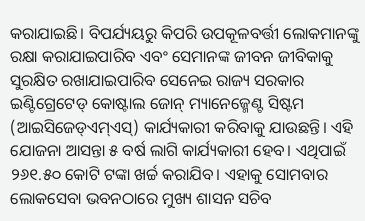କରାଯାଇଛି। ବିପର୍ଯ୍ୟୟରୁ କିପରି ଉପକୂଳବର୍ତ୍ତୀ ଲୋକମାନଙ୍କୁ ରକ୍ଷା କରାଯାଇପାରିବ ଏବଂ ସେମାନଙ୍କ ଜୀବନ ଜୀବିକାକୁ ସୁରକ୍ଷିତ ରଖାଯାଇପାରିବ ସେନେଇ ରାଜ୍ୟ ସରକାର ଇଣ୍ଟିଗ୍ରେଟେଡ୍ କୋଷ୍ଟାଲ ଜୋନ୍ ମ୍ୟାନେଜ୍ମେଣ୍ଟ ସିଷ୍ଟମ (ଆଇସିଜେଡ୍ଏମ୍ଏସ୍) କାର୍ଯ୍ୟକାରୀ କରିବାକୁ ଯାଉଛନ୍ତି। ଏହି ଯୋଜନା ଆସନ୍ତା ୫ ବର୍ଷ ଲାଗି କାର୍ଯ୍ୟକାରୀ ହେବ। ଏଥିପାଇଁ ୨୬୧.୫୦ କୋଟି ଟଙ୍କା ଖର୍ଚ୍ଚ କରାଯିବ। ଏହାକୁ ସୋମବାର ଲୋକସେବା ଭବନଠାରେ ମୁଖ୍ୟ ଶାସନ ସଚିବ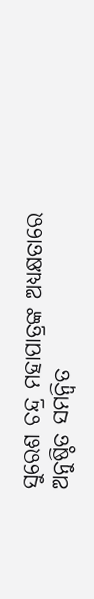ସୁରେଶ ଚନ୍ଦ୍ର ମହାପାତ୍ରଙ୍କ ଅଧ୍ୟକ୍ଷତାରେ ଅନୁଷ୍ଠିତ ସମନ୍ବିତ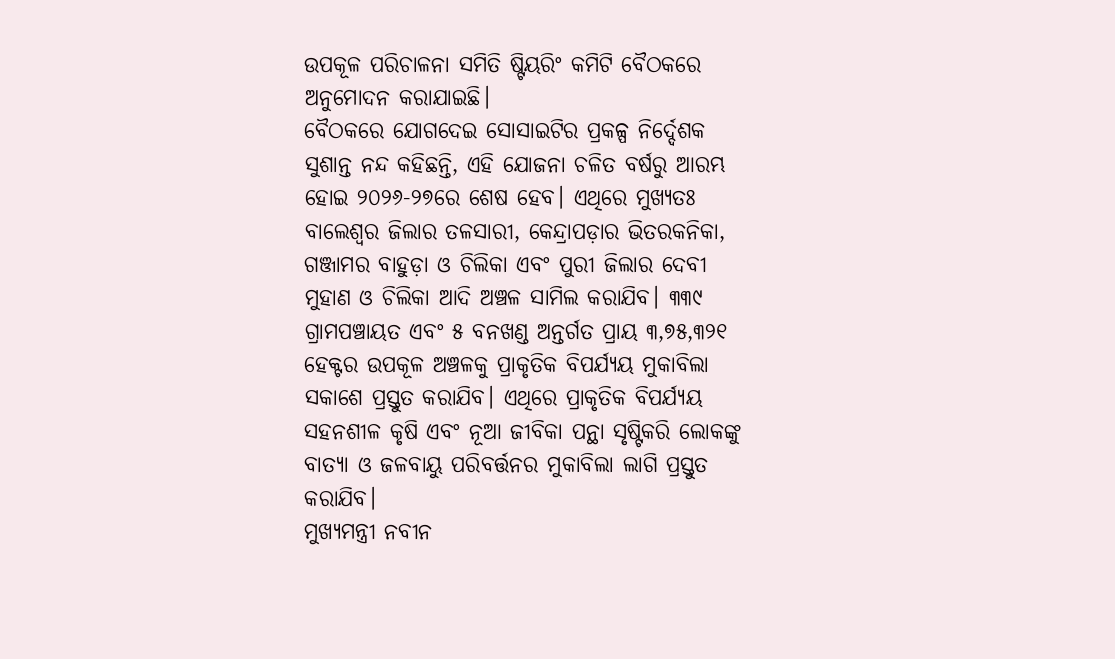ଉପକୂଳ ପରିଚାଳନା ସମିତି ଷ୍ଟିୟରିଂ କମିଟି ବୈଠକରେ ଅନୁମୋଦନ କରାଯାଇଛି।
ବୈଠକରେ ଯୋଗଦେଇ ସୋସାଇଟିର ପ୍ରକଳ୍ପ ନିର୍ଦ୍ଦେଶକ ସୁଶାନ୍ତ ନନ୍ଦ କହିଛନ୍ତି, ଏହି ଯୋଜନା ଚଳିତ ବର୍ଷରୁ ଆରମ୍ଭ ହୋଇ ୨୦୨୬-୨୭ରେ ଶେଷ ହେବ। ଏଥିରେ ମୁଖ୍ୟତଃ ବାଲେଶ୍ୱର ଜିଲାର ତଳସାରୀ, କେନ୍ଦ୍ରାପଡ଼ାର ଭିତରକନିକା, ଗଞ୍ଜାମର ବାହୁଡ଼ା ଓ ଚିଲିକା ଏବଂ ପୁରୀ ଜିଲାର ଦେବୀ ମୁହାଣ ଓ ଚିଲିକା ଆଦି ଅଞ୍ଚଳ ସାମିଲ କରାଯିବ। ୩୩୯ ଗ୍ରାମପଞ୍ଚାୟତ ଏବଂ ୫ ବନଖଣ୍ଡ ଅନ୍ତର୍ଗତ ପ୍ରାୟ ୩,୭୫,୩୨୧ ହେକ୍ଟର ଉପକୂଳ ଅଞ୍ଚଳକୁ ପ୍ରାକୃତିକ ବିପର୍ଯ୍ୟୟ ମୁକାବିଲା ସକାଶେ ପ୍ରସ୍ତୁତ କରାଯିବ। ଏଥିରେ ପ୍ରାକୃତିକ ବିପର୍ଯ୍ୟୟ ସହନଶୀଳ କୃଷି ଏବଂ ନୂଆ ଜୀବିକା ପନ୍ଥା ସୃଷ୍ଟିକରି ଲୋକଙ୍କୁ ବାତ୍ୟା ଓ ଜଳବାୟୁ ପରିବର୍ତ୍ତନର ମୁକାବିଲା ଲାଗି ପ୍ରସ୍ତୁତ କରାଯିବ।
ମୁଖ୍ୟମନ୍ତ୍ରୀ ନବୀନ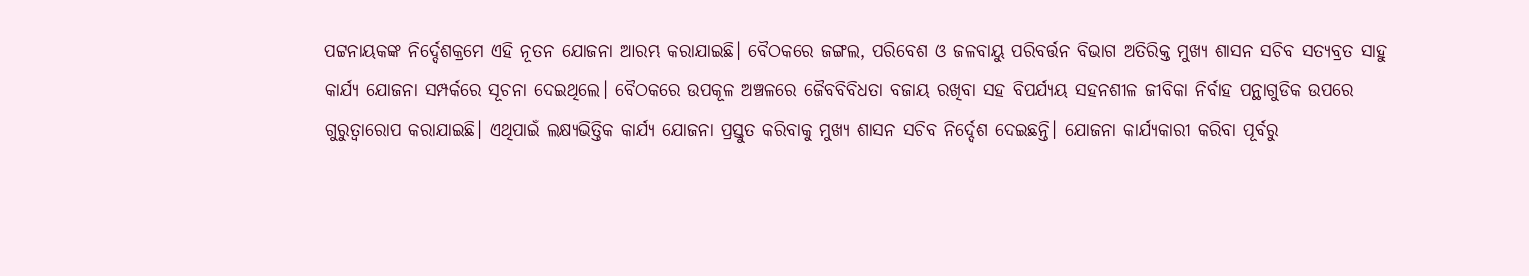ପଟ୍ଟନାୟକଙ୍କ ନିର୍ଦ୍ଦେଶକ୍ରମେ ଏହି ନୂତନ ଯୋଜନା ଆରମ୍ଭ କରାଯାଇଛି। ବୈଠକରେ ଜଙ୍ଗଲ, ପରିବେଶ ଓ ଜଳବାୟୁ ପରିବର୍ତ୍ତନ ବିଭାଗ ଅତିରିକ୍ତ ମୁଖ୍ୟ ଶାସନ ସଚିବ ସତ୍ୟବ୍ରତ ସାହୁ କାର୍ଯ୍ୟ ଯୋଜନା ସମ୍ପର୍କରେ ସୂଚନା ଦେଇଥିଲେ। ବୈଠକରେ ଉପକୂଳ ଅଞ୍ଚଳରେ ଜୈବବିବିଧତା ବଜାୟ ରଖିବା ସହ ବିପର୍ଯ୍ୟୟ ସହନଶୀଳ ଜୀବିକା ନିର୍ବାହ ପନ୍ଥାଗୁଡିକ ଉପରେ ଗୁରୁତ୍ୱାରୋପ କରାଯାଇଛି। ଏଥିପାଇଁ ଲକ୍ଷ୍ୟଭିତ୍ତିକ କାର୍ଯ୍ୟ ଯୋଜନା ପ୍ରସ୍ତୁତ କରିବାକୁ ମୁଖ୍ୟ ଶାସନ ସଚିବ ନିର୍ଦ୍ଦେଶ ଦେଇଛନ୍ତି। ଯୋଜନା କାର୍ଯ୍ୟକାରୀ କରିବା ପୂର୍ବରୁ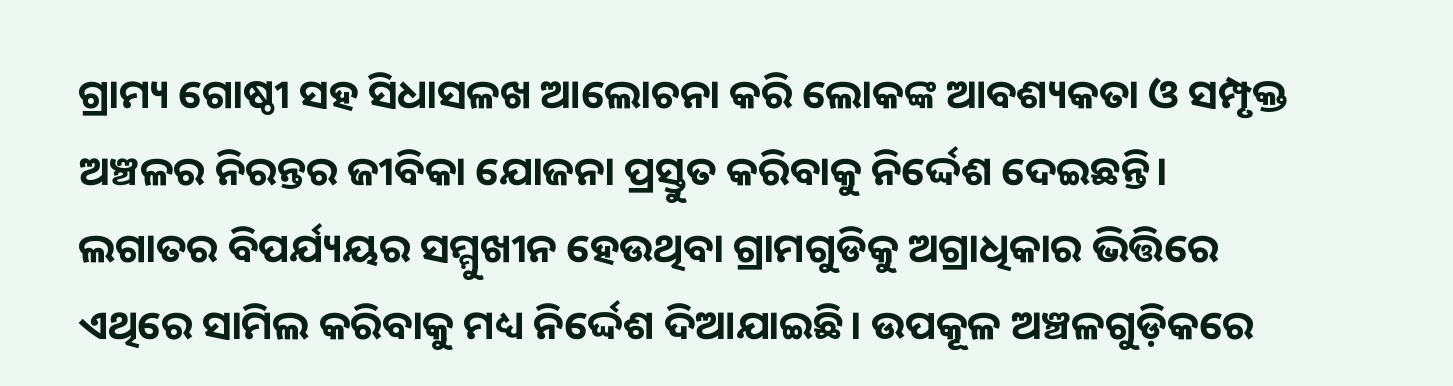ଗ୍ରାମ୍ୟ ଗୋଷ୍ଠୀ ସହ ସିଧାସଳଖ ଆଲୋଚନା କରି ଲୋକଙ୍କ ଆବଶ୍ୟକତା ଓ ସମ୍ପୃକ୍ତ ଅଞ୍ଚଳର ନିରନ୍ତର ଜୀବିକା ଯୋଜନା ପ୍ରସ୍ତୁତ କରିବାକୁ ନିର୍ଦ୍ଦେଶ ଦେଇଛନ୍ତି। ଲଗାତର ବିପର୍ଯ୍ୟୟର ସମ୍ମୁଖୀନ ହେଉଥିବା ଗ୍ରାମଗୁଡିକୁ ଅଗ୍ରାଧିକାର ଭିତ୍ତିରେ ଏଥିରେ ସାମିଲ କରିବାକୁ ମଧ୍ୟ ନିର୍ଦ୍ଦେଶ ଦିଆଯାଇଛି। ଉପକୂଳ ଅଞ୍ଚଳଗୁଡ଼ିକରେ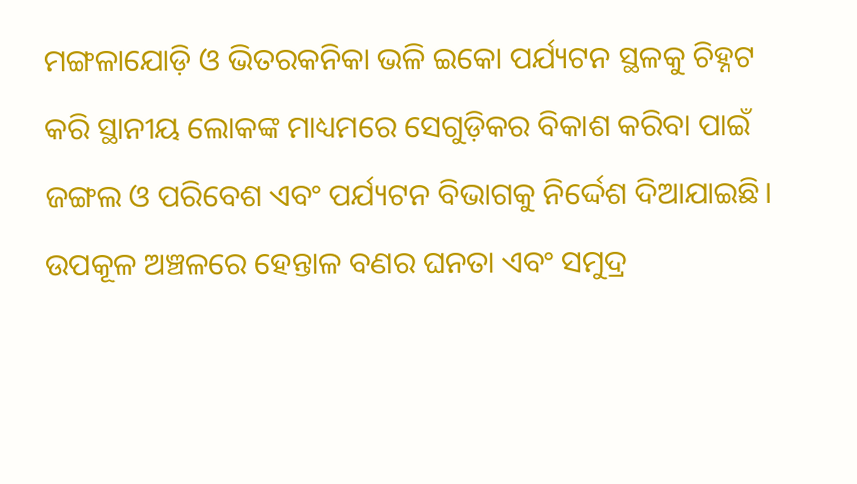ମଙ୍ଗଳାଯୋଡ଼ି ଓ ଭିତରକନିକା ଭଳି ଇକୋ ପର୍ଯ୍ୟଟନ ସ୍ଥଳକୁ ଚିହ୍ନଟ କରି ସ୍ଥାନୀୟ ଲୋକଙ୍କ ମାଧ୍ୟମରେ ସେଗୁଡ଼ିକର ବିକାଶ କରିବା ପାଇଁ ଜଙ୍ଗଲ ଓ ପରିବେଶ ଏବଂ ପର୍ଯ୍ୟଟନ ବିଭାଗକୁ ନିର୍ଦ୍ଦେଶ ଦିଆଯାଇଛି। ଉପକୂଳ ଅଞ୍ଚଳରେ ହେନ୍ତାଳ ବଣର ଘନତା ଏବଂ ସମୁଦ୍ର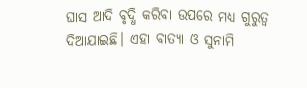ଘାସ ଆଦି ବୃଦ୍ଧି କରିବା ଉପରେ ମଧ୍ୟ ଗୁରୁତ୍ୱ ଦିଆଯାଇଛି। ଏହା ବାତ୍ୟା ଓ ସୁନାମି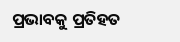ପ୍ରଭାବକୁ ପ୍ରତିହତ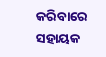କରିବାରେ ସହାୟକ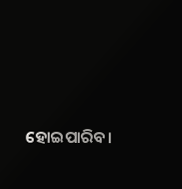ହୋଇପାରିବ।